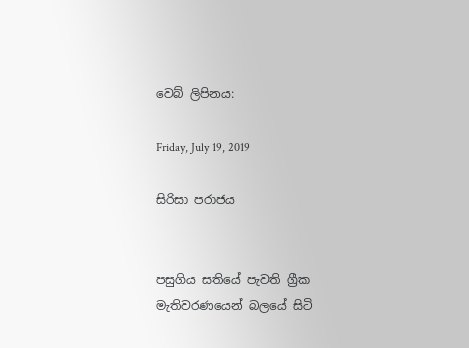වෙබ් ලිපිනය:

Friday, July 19, 2019

සිරිසා පරාජය


පසුගිය සතියේ පැවති ග්‍රීක මැතිවරණයෙන් බලයේ සිටි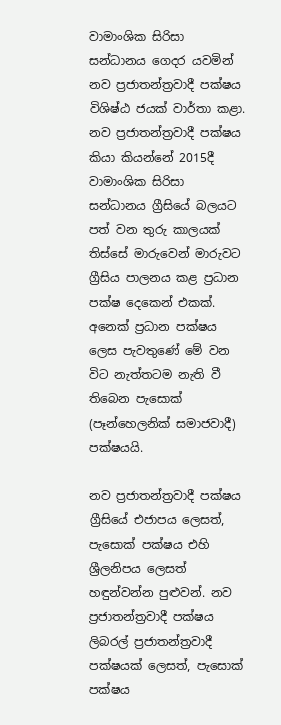වාමාංශික සිරිසා සන්ධානය ගෙදර යවමින් නව ප්‍රජාතන්ත්‍රවාදී පක්ෂය විශිෂ්ඨ ජයක් වාර්තා කළා. නව ප්‍රජාතන්ත්‍රවාදී පක්ෂය කියා කියන්නේ 2015දී වාමාංශික සිරිසා සන්ධානය ග්‍රීසියේ බලයට පත් වන තුරු කාලයක් තිස්සේ මාරුවෙන් මාරුවට ග්‍රීසිය පාලනය කළ ප්‍රධාන පක්ෂ දෙකෙන් එකක්. අනෙක් ප්‍රධාන පක්ෂය ලෙස පැවතුණේ මේ වන විට නැත්තටම නැති වී තිබෙන පැසොක් (පෑන්හෙලනික් සමාජවාදී) පක්ෂයයි.

නව ප්‍රජාතන්ත්‍රවාදී පක්ෂය ග්‍රීසියේ එජාපය ලෙසත්, පැසොක් පක්ෂය එහි ශ්‍රීලනිපය ලෙසත් හඳුන්වන්න පුළුවන්. නව ප්‍රජාතන්ත්‍රවාදී පක්ෂය ලිබරල් ප්‍රජාතන්ත්‍රවාදී පක්ෂයක් ලෙසත්, පැසොක් පක්ෂය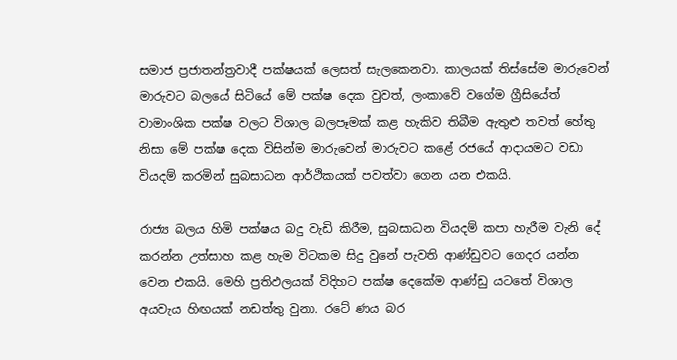සමාජ ප්‍රජාතන්ත්‍රවාදී පක්ෂයක් ලෙසත් සැලකෙනවා. කාලයක් තිස්සේම මාරුවෙන් මාරුවට බලයේ සිටියේ මේ පක්ෂ දෙක වුවත්, ලංකාවේ වගේම ග්‍රීසියේත් වාමාංශික පක්ෂ වලට විශාල බලපෑමක් කළ හැකිව තිබීම ඇතුළු තවත් හේතු නිසා මේ පක්ෂ දෙක විසින්ම මාරුවෙන් මාරුවට කළේ රජයේ ආදායමට වඩා වියදම් කරමින් සුබසාධන ආර්ථිකයක් පවත්වා ගෙන යන එකයි.

රාජ්‍ය බලය හිමි පක්ෂය බදු වැඩි කිරීම, සුබසාධන වියදම් කපා හැරීම වැනි දේ කරන්න උත්සාහ කළ හැම විටකම සිදු වුනේ පැවති ආණ්ඩුවට ගෙදර යන්න වෙන එකයි. මෙහි ප්‍රතිඵලයක් විදිහට පක්ෂ දෙකේම ආණ්ඩු යටතේ විශාල අයවැය හිඟයක් නඩත්තු වුනා. රටේ ණය බර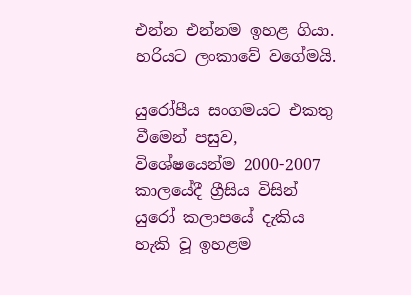එන්න එන්නම ඉහළ ගියා. හරියට ලංකාවේ වගේමයි.

යුරෝපීය සංගමයට එකතු වීමෙන් පසුව, විශේෂයෙන්ම 2000-2007 කාලයේදී ග්‍රීසිය විසින් යුරෝ කලාපයේ දැකිය හැකි වූ ඉහළම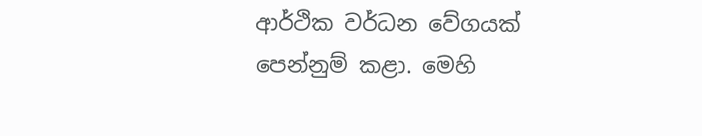ආර්ථික වර්ධන වේගයක් පෙන්නුම් කළා. මෙහි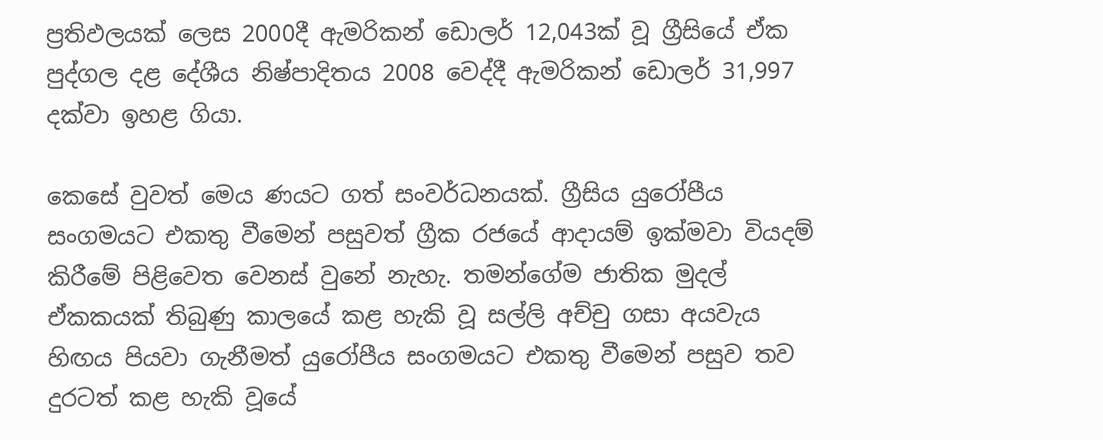ප්‍රතිඵලයක් ලෙස 2000දී ඇමරිකන් ඩොලර් 12,043ක් වූ ග්‍රීසියේ ඒක පුද්ගල දළ දේශීය නිෂ්පාදිතය 2008 වෙද්දී ඇමරිකන් ඩොලර් 31,997 දක්වා ඉහළ ගියා.

කෙසේ වුවත් මෙය ණයට ගත් සංවර්ධනයක්. ග්‍රීසිය යුරෝපීය සංගමයට එකතු වීමෙන් පසුවත් ග්‍රීක රජයේ ආදායම් ඉක්මවා වියදම් කිරීමේ පිළිවෙත වෙනස් වුනේ නැහැ. තමන්ගේම ජාතික මුදල් ඒකකයක් තිබුණු කාලයේ කළ හැකි වූ සල්ලි අච්චු ගසා අයවැය හිඟය පියවා ගැනීමත් යුරෝපීය සංගමයට එකතු වීමෙන් පසුව තව දුරටත් කළ හැකි වූයේ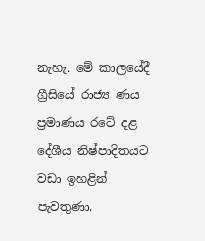නැහැ. මේ කාලයේදී ග්‍රීසියේ රාජ්‍ය ණය ප්‍රමාණය රටේ දළ දේශීය නිෂ්පාදිතයට වඩා ඉහළින් පැවතුණා.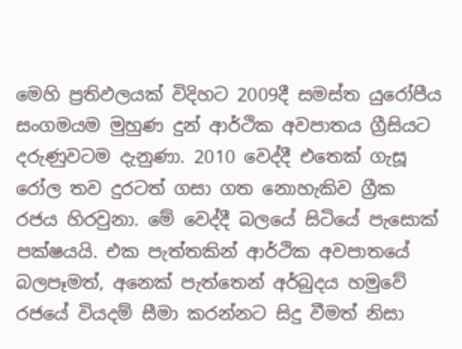මෙහි ප්‍රතිඵලයක් විදිහට 2009දී සමස්ත යුරෝපීය සංගමයම මුහුණ දුන් ආර්ථික අවපාතය ග්‍රීසියට දරුණුවටම දැනුණා. 2010 වෙද්දී එතෙක් ගැසූ රෝල තව දුරටත් ගසා ගත නොහැකිව ග්‍රීක රජය හිරවුනා. මේ වෙද්දී බලයේ සිටියේ පැසොක් පක්ෂයයි. එක පැත්තකින් ආර්ථික අවපාතයේ බලපෑමත්, අනෙක් පැත්තෙන් අර්බුදය හමුවේ රජයේ වියදම් සීමා කරන්නට සිදු වීමත් නිසා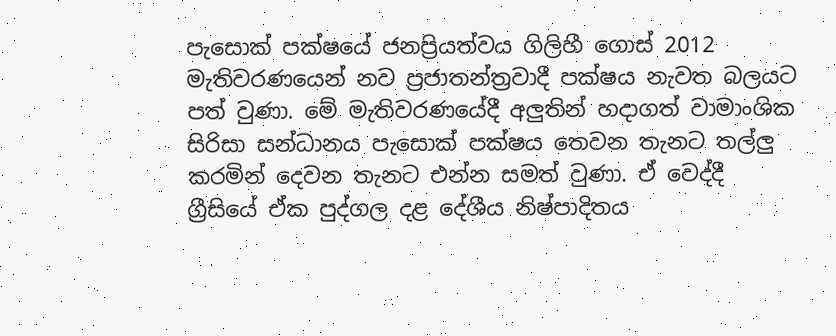පැසොක් පක්ෂයේ ජනප්‍රියත්වය ගිලිහී ගොස් 2012 මැතිවරණයෙන් නව ප්‍රජාතන්ත්‍රවාදී පක්ෂය නැවත බලයට පත් වුණා. මේ මැතිවරණයේදී අලුතින් හදාගත් වාමාංශික සිරිසා සන්ධානය පැසොක් පක්ෂය තෙවන තැනට තල්ලු කරමින් දෙවන තැනට එන්න සමත් වුණා. ඒ වෙද්දී ග්‍රීසියේ ඒක පුද්ගල දළ දේශීය නිෂ්පාදිතය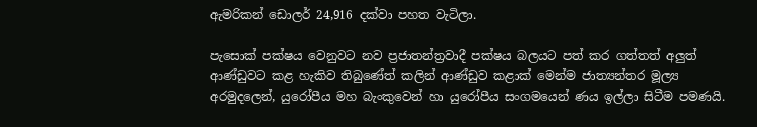ඇමරිකන් ඩොලර් 24,916 දක්වා පහත වැටිලා.

පැසොක් පක්ෂය වෙනුවට නව ප්‍රජාතන්ත්‍රවාදී පක්ෂය බලයට පත් කර ගත්තත් අලුත් ආණ්ඩුවට කළ හැකිව තිබුණේත් කලින් ආණ්ඩුව කළාක් මෙන්ම ජාත්‍යන්තර මූල්‍ය අරමුදලෙන්, යුරෝපීය මහ බැංකුවෙන් හා යුරෝපීය සංගමයෙන් ණය ඉල්ලා සිටීම පමණයි.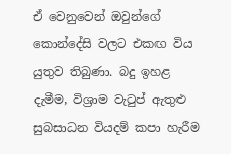ඒ වෙනුවෙන් ඔවුන්ගේ කොන්දේසි වලට එකඟ විය යුතුව තිබුණා. බදු ඉහළ දැමීම, විශ්‍රාම වැටුප් ඇතුළු සුබසාධන වියදම් කපා හැරීම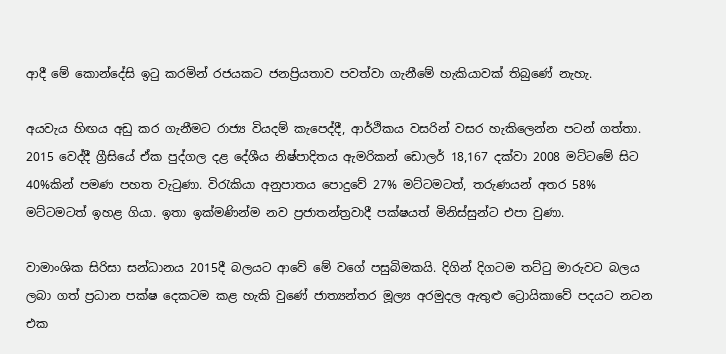ආදී මේ කොන්දේසි ඉටු කරමින් රජයකට ජනප්‍රියතාව පවත්වා ගැනීමේ හැකියාවක් තිබුණේ නැහැ.

අයවැය හිඟය අඩු කර ගැනීමට රාජ්‍ය වියදම් කැපෙද්දී, ආර්ථිකය වසරින් වසර හැකිලෙන්න පටන් ගත්තා. 2015 වෙද්දී ග්‍රීසියේ ඒක පුද්ගල දළ දේශීය නිෂ්පාදිතය ඇමරිකන් ඩොලර් 18,167 දක්වා 2008 මට්ටමේ සිට 40%කින් පමණ පහත වැටුණා. විරැකියා අනුපාතය පොදුවේ 27% මට්ටමටත්, තරුණයන් අතර 58% මට්ටමටත් ඉහළ ගියා. ඉතා ඉක්මණින්ම නව ප්‍රජාතන්ත්‍රවාදී පක්ෂයත් මිනිස්සුන්ට එපා වුණා.

වාමාංශික සිරිසා සන්ධානය 2015දී බලයට ආවේ මේ වගේ පසුබිමකයි. දිගින් දිගටම තට්ටු මාරුවට බලය ලබා ගත් ප්‍රධාන පක්ෂ දෙකටම කළ හැකි වුණේ ජාත්‍යන්තර මූල්‍ය අරමුදල ඇතුළු ට්‍රොයිකාවේ පදයට නටන එක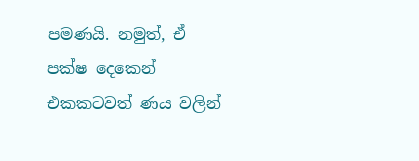පමණයි. නමුත්, ඒ පක්ෂ දෙකෙන් එකකටවත් ණය වලින්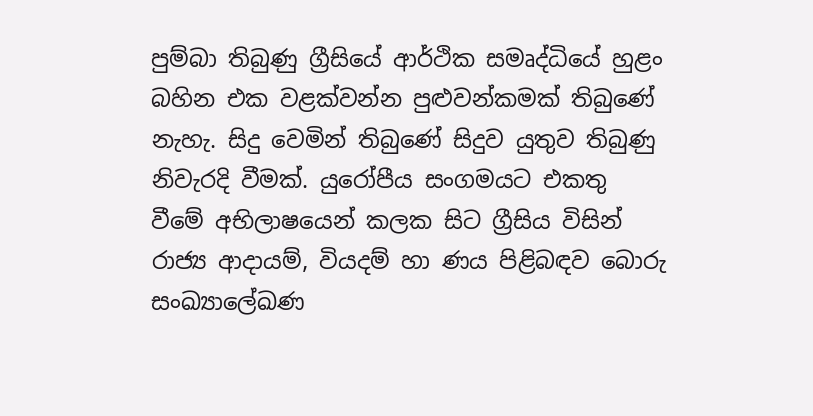පුම්බා තිබුණු ග්‍රීසියේ ආර්ථික සමෘද්ධියේ හුළං බහින එක වළක්වන්න පුළුවන්කමක් තිබුණේ නැහැ. සිදු වෙමින් තිබුණේ සිදුව යුතුව තිබුණු නිවැරදි වීමක්. යුරෝපීය සංගමයට එකතු වීමේ අභිලාෂයෙන් කලක සිට ග්‍රීසිය විසින් රාජ්‍ය ආදායම්, වියදම් හා ණය පිළිබඳව බොරු සංඛ්‍යාලේඛණ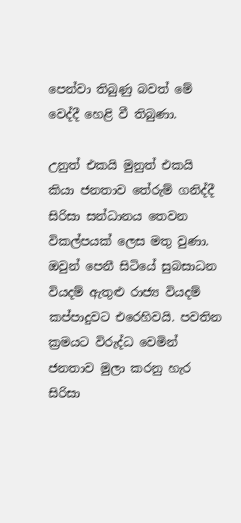පෙන්වා තිබුණු බවත් මේ වෙද්දී හෙළි වී තිබුණා.

උනුත් එකයි මුනුත් එකයි කියා ජනතාව තේරුම් ගනිද්දී සිරිසා සන්ධානය තෙවන විකල්පයක් ලෙස මතු වුණා. ඔවුන් පෙනී සිටියේ සුබසාධන වියදම් ඇතුළු රාජ්‍ය වියදම් කප්පාදුවට එරෙහිවයි. පවතින ක්‍රමයට විරුද්ධ වෙමින් ජනතාව මුලා කරනු හැර සිරිසා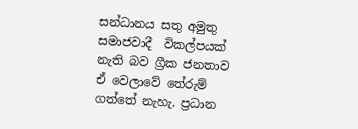සන්ධානය සතු අමුතු සමාජවාදී  විකල්පයක් නැති බව ග්‍රීක ජනතාව ඒ වෙලාවේ තේරුම් ගත්තේ නැහැ. ප්‍රධාන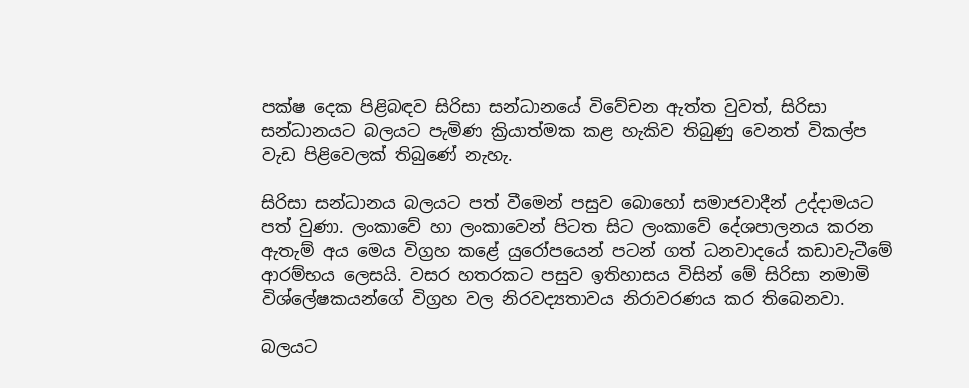පක්ෂ දෙක පිළිබඳව සිරිසා සන්ධානයේ විවේචන ඇත්ත වුවත්, සිරිසා සන්ධානයට බලයට පැමිණ ක්‍රියාත්මක කළ හැකිව තිබුණු වෙනත් විකල්ප වැඩ පිළිවෙලක් තිබුණේ නැහැ.

සිරිසා සන්ධානය බලයට පත් වීමෙන් පසුව බොහෝ සමාජවාදීන් උද්දාමයට පත් වුණා. ලංකාවේ හා ලංකාවෙන් පිටත සිට ලංකාවේ දේශපාලනය කරන ඇතැම් අය මෙය විග්‍රහ කළේ යුරෝපයෙන් පටන් ගත් ධනවාදයේ කඩාවැටීමේ ආරම්භය ලෙසයි. වසර හතරකට පසුව ඉතිහාසය විසින් මේ සිරිසා නමාමි විශ්ලේෂකයන්ගේ විග්‍රහ වල නිරවද්‍යතාවය නිරාවරණය කර තිබෙනවා.

බලයට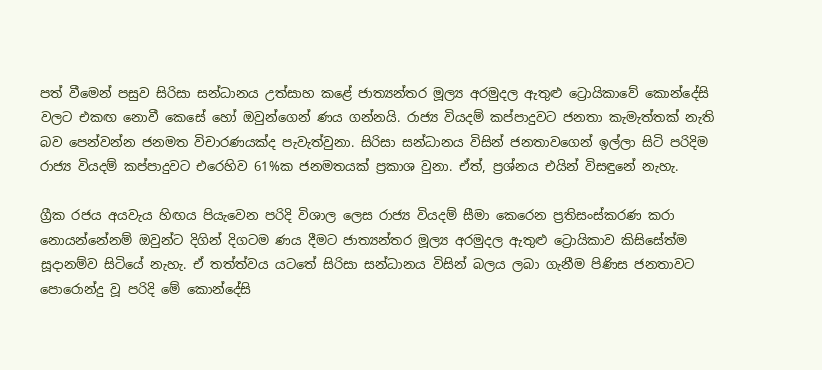පත් වීමෙන් පසුව සිරිසා සන්ධානය උත්සාහ කළේ ජාත්‍යන්තර මූල්‍ය අරමුදල ඇතුළු ට්‍රොයිකාවේ කොන්දේසි වලට එකඟ නොවී කෙසේ හෝ ඔවුන්ගෙන් ණය ගන්නයි. රාජ්‍ය වියදම් කප්පාදුවට ජනතා කැමැත්තක් නැති බව පෙන්වන්න ජනමත විචාරණයක්ද පැවැත්වුනා. සිරිසා සන්ධානය විසින් ජනතාවගෙන් ඉල්ලා සිටි පරිදිම රාජ්‍ය වියදම් කප්පාදුවට එරෙහිව 61%ක ජනමතයක් ප්‍රකාශ වුනා. ඒත්, ප්‍රශ්නය එයින් විසඳුනේ නැහැ.

ග්‍රීක රජය අයවැය හිඟය පියැවෙන පරිදි විශාල ලෙස රාජ්‍ය වියදම් සීමා කෙරෙන ප්‍රතිසංස්කරණ කරා නොයන්නේනම් ඔවුන්ට දිගින් දිගටම ණය දීමට ජාත්‍යන්තර මූල්‍ය අරමුදල ඇතුළු ට්‍රොයිකාව කිසිසේත්ම සූදානම්ව සිටියේ නැහැ. ඒ තත්ත්වය යටතේ සිරිසා සන්ධානය විසින් බලය ලබා ගැනීම පිණිස ජනතාවට පොරොන්දු වූ පරිදි මේ කොන්දේසි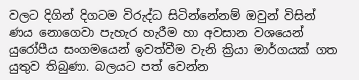වලට දිගින් දිගටම විරුද්ධ සිටින්නේනම් ඔවුන් විසින් ණය නොගෙවා පැහැර හැරීම හා අවසාන වශයෙන් යුරෝපීය සංගමයෙන් ඉවත්වීම වැනි ක්‍රියා මාර්ගයක් ගත යුතුව තිබුණා. බලයට පත් වෙන්න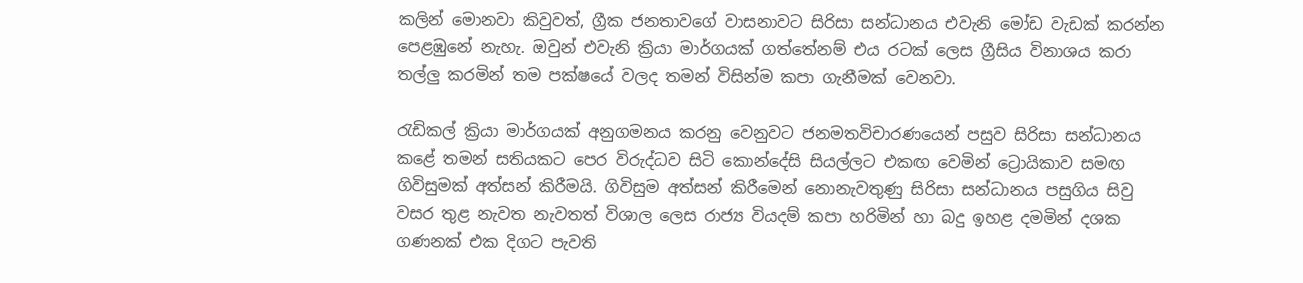කලින් මොනවා කිවුවත්, ග්‍රීක ජනතාවගේ වාසනාවට සිරිසා සන්ධානය එවැනි මෝඩ වැඩක් කරන්න පෙළඹුනේ නැහැ. ඔවුන් එවැනි ක්‍රියා මාර්ගයක් ගත්තේනම් එය රටක් ලෙස ග්‍රීසිය විනාශය කරා තල්ලු කරමින් තම පක්ෂයේ වලද තමන් විසින්ම කපා ගැනීමක් වෙනවා.

රැඩිකල් ක්‍රියා මාර්ගයක් අනුගමනය කරනු වෙනුවට ජනමතවිචාරණයෙන් පසුව සිරිසා සන්ධානය කළේ තමන් සතියකට පෙර විරුද්ධව සිටි කොන්දේසි සියල්ලට එකඟ වෙමින් ට්‍රොයිකාව සමඟ ගිවිසුමක් අත්සන් කිරීමයි. ගිවිසුම අත්සන් කිරීමෙන් නොනැවතුණු සිරිසා සන්ධානය පසුගිය සිවු වසර තුළ නැවත නැවතත් විශාල ලෙස රාජ්‍ය වියදම් කපා හරිමින් හා බදු ඉහළ දමමින් දශක ගණනක් එක දිගට පැවති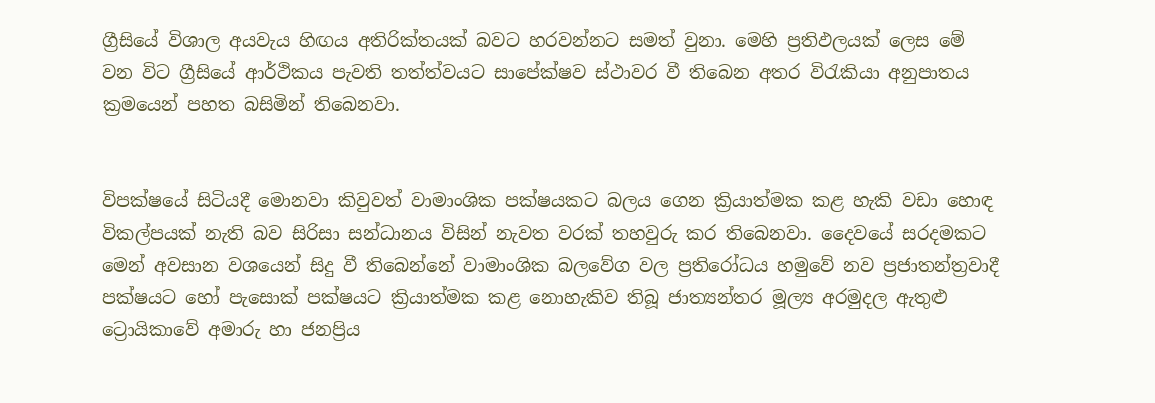ග්‍රීසියේ විශාල අයවැය හිඟය අතිරික්තයක් බවට හරවන්නට සමත් වුනා. මෙහි ප්‍රතිඵලයක් ලෙස මේ වන විට ග්‍රීසියේ ආර්ථිකය පැවති තත්ත්වයට සාපේක්ෂව ස්ථාවර වී තිබෙන අතර විරැකියා අනුපාතය ක්‍රමයෙන් පහත බසිමින් තිබෙනවා.


විපක්ෂයේ සිටියදී මොනවා කිවුවත් වාමාංශික පක්ෂයකට බලය ගෙන ක්‍රියාත්මක කළ හැකි වඩා හොඳ විකල්පයක් නැති බව සිරිසා සන්ධානය විසින් නැවත වරක් තහවුරු කර තිබෙනවා. දෛවයේ සරදමකට මෙන් අවසාන වශයෙන් සිදු වී තිබෙන්නේ වාමාංශික බලවේග වල ප්‍රතිරෝධය හමුවේ නව ප්‍රජාතන්ත්‍රවාදී පක්ෂයට හෝ පැසොක් පක්ෂයට ක්‍රියාත්මක කළ නොහැකිව තිබූ ජාත්‍යන්තර මූල්‍ය අරමුදල ඇතුළු ට්‍රොයිකාවේ අමාරු හා ජනප්‍රිය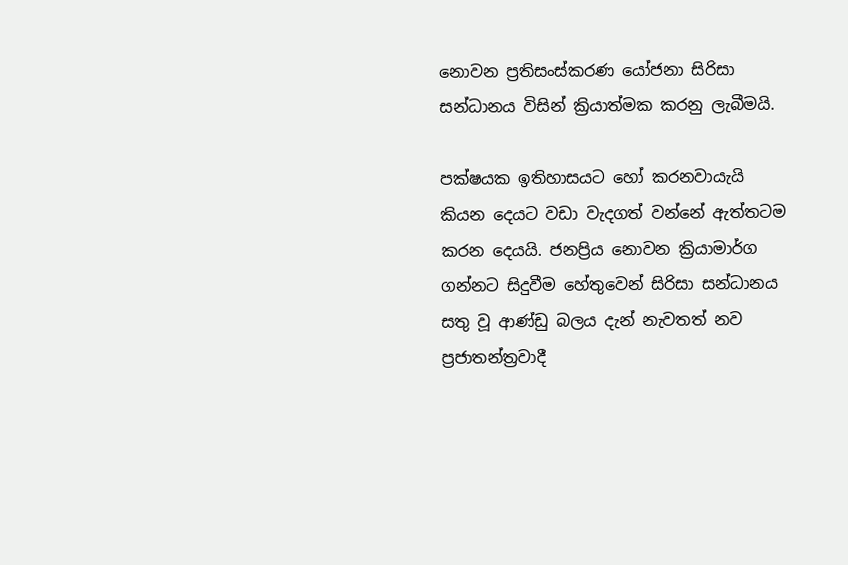නොවන ප්‍රතිසංස්කරණ යෝජනා සිරිසා සන්ධානය විසින් ක්‍රියාත්මක කරනු ලැබීමයි.

පක්ෂයක ඉතිහාසයට හෝ කරනවායැයි කියන දෙයට වඩා වැදගත් වන්නේ ඇත්තටම කරන දෙයයි. ජනප්‍රිය නොවන ක්‍රියාමාර්ග ගන්නට සිදුවීම හේතුවෙන් සිරිසා සන්ධානය සතු වූ ආණ්ඩු බලය දැන් නැවතත් නව ප්‍රජාතන්ත්‍රවාදී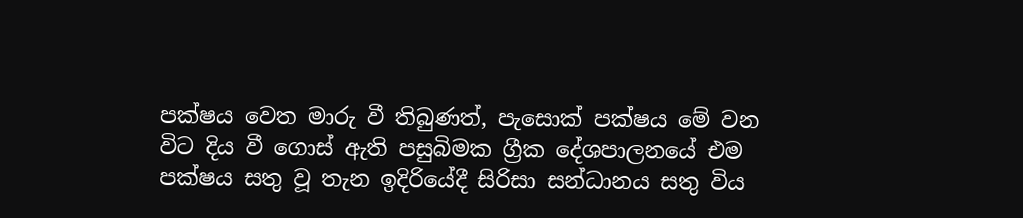පක්ෂය වෙත මාරු වී තිබුණත්, පැසොක් පක්ෂය මේ වන විට දිය වී ගොස් ඇති පසුබිමක ග්‍රීක දේශපාලනයේ එම පක්ෂය සතු වූ තැන ඉදිරියේදී සිරිසා සන්ධානය සතු විය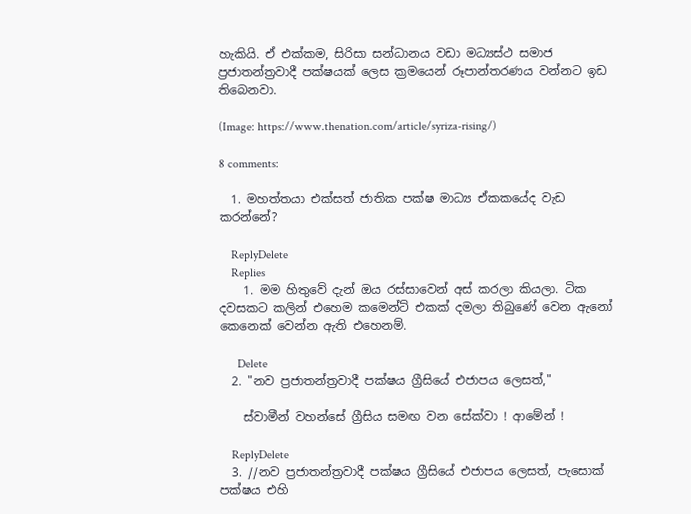හැකියි. ඒ එක්කම, සිරිසා සන්ධානය වඩා මධ්‍යස්ථ සමාජ ප්‍රජාතන්ත්‍රවාදී පක්ෂයක් ලෙස ක්‍රමයෙන් රූපාන්තරණය වන්නට ඉඩ තිබෙනවා.

(Image: https://www.thenation.com/article/syriza-rising/)

8 comments:

  1. මහත්තයා එක්සත් ජාතික පක්ෂ මාධ්‍ය ඒකකයේද වැඩ කරන්නේ?

    ReplyDelete
    Replies
    1. මම හිතුවේ දැන් ඔය රස්සාවෙන් අස් කරලා කියලා. ටික දවසකට කලින් එහෙම කමෙන්ට් එකක් දමලා තිබුණේ වෙන ඇනෝ කෙනෙක් වෙන්න ඇති එහෙනම්.

      Delete
  2. "නව ප්‍රජාතන්ත්‍රවාදී පක්ෂය ග්‍රීසියේ එජාපය ලෙසත්,"

    ස්වාමීන් වහන්සේ ග්‍රීසිය සමඟ වන සේක්වා ! ආමේන් !

    ReplyDelete
  3. //නව ප්‍රජාතන්ත්‍රවාදී පක්ෂය ග්‍රීසියේ එජාපය ලෙසත්, පැසොක් පක්ෂය එහි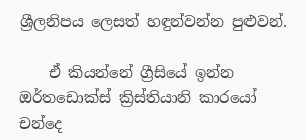ශ්‍රීලනිපය ලෙසත් හඳුන්වන්න පුළුවන්.

    ඒ කියන්නේ ග්‍රීසියේ ඉන්න ඔර්තඩොක්ස් ක්‍රිස්තියානි කාරයෝ චන්දෙ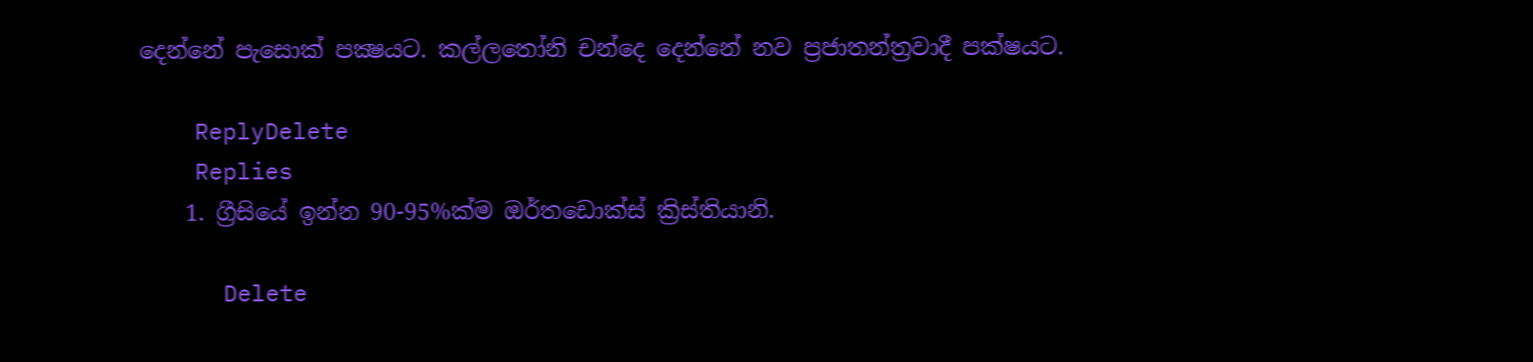දෙන්නේ පැසොක් පක්‍ෂයට. කල්ලතෝනි චන්දෙ දෙන්නේ නව ප්‍රජාතන්ත්‍රවාදී පක්ෂයට.

    ReplyDelete
    Replies
    1. ග්‍රීසියේ ඉන්න 90-95%ක්ම ඔර්තඩොක්ස් ක්‍රිස්තියානි.

      Delete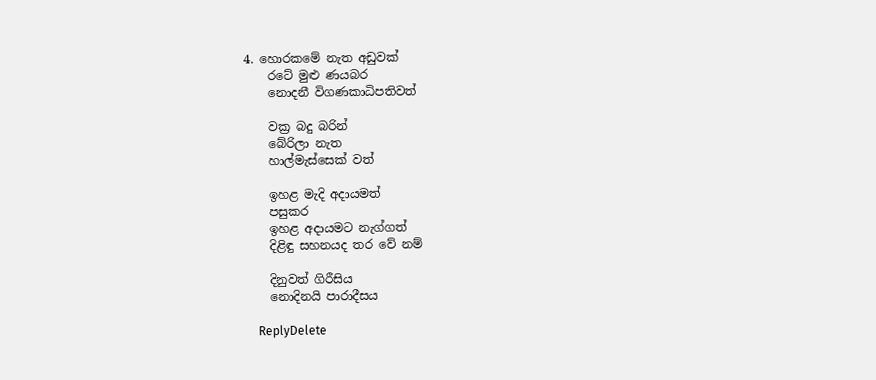4. හොරකමේ නැත අඩුවක්
    රටේ මුළු ණයබර
    නොදනී විගණකාධිපතිවත්

    වක්‍ර බදු බරින්
    බේරිලා නැත
    හාල්මැස්සෙක් වත්

    ඉහළ මැදි අදායමත්
    පසුකර
    ඉහළ අදායමට නැග්ගත්
    දිළිඳු සහනයද තර වේ නම්

    දිනුවත් ගිරීසිය
    නොදිනයි පාරාදීසය

    ReplyDelete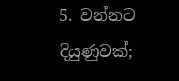5. වන්නට දියුණුවක්;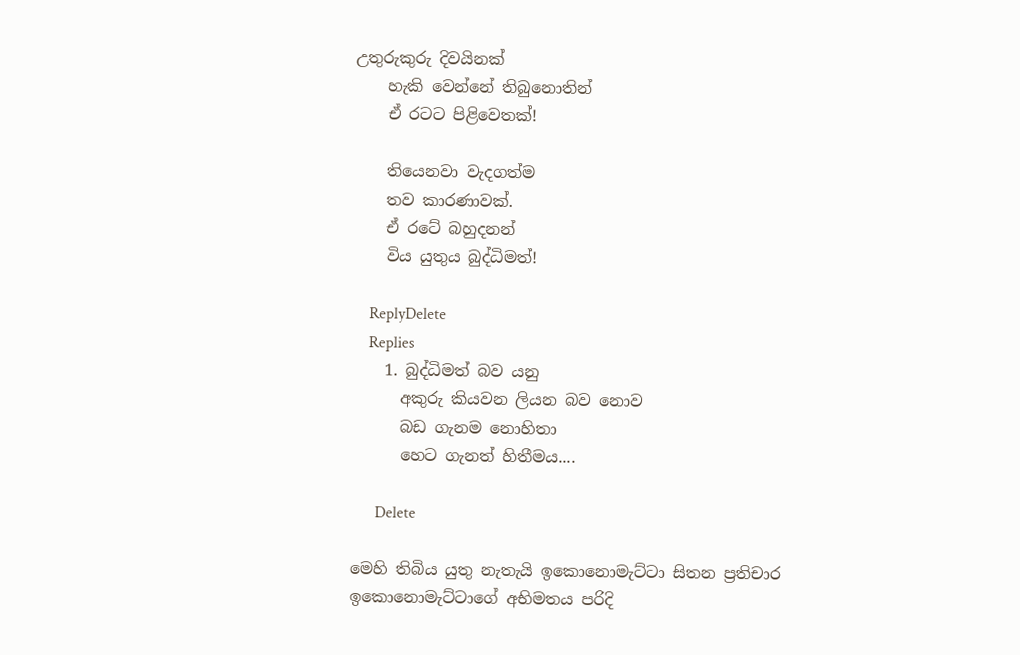උතුරුකුරු දිවයිනක්
    හැකි වෙන්නේ තිබුනොතින්
    ඒ රටට පිළිවෙතක්!

    තියෙනවා වැදගත්ම
    තව කාරණාවක්.
    ඒ රටේ බහුදනන්
    විය යුතුය බුද්ධිමත්!

    ReplyDelete
    Replies
    1. බුද්ධිමත් බව යනු
      අකුරු කියවන ලියන බව නොව
      බඩ ගැනම නොහිතා
      හෙට ගැනත් හිතීමය....

      Delete

මෙහි තිබිය යුතු නැතැයි ඉකොනොමැට්ටා සිතන ප්‍රතිචාර ඉකොනොමැට්ටාගේ අභිමතය පරිදි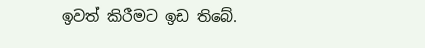ඉවත් කිරීමට ඉඩ තිබේ.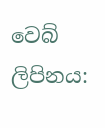වෙබ් ලිපිනය: